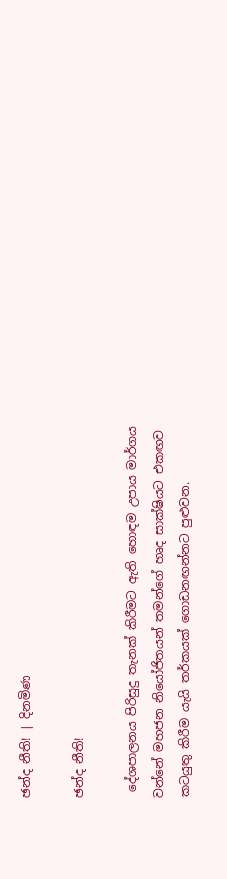ඡන්ද නීති! | දිනමිණ

ඡන්ද නීති!

 දේශපාලනය පිරිසුදු තැනක් කිරීමට ඇති හොඳම උපාය මාර්ගය වන්නේ මහජන නියෝජිතයන් තමන්ගේ හෘද සාක්ෂියට එකඟව කටයුතු කිරීම යැයි තර්කයක් ගොඩනඟන්නට පුළුවන.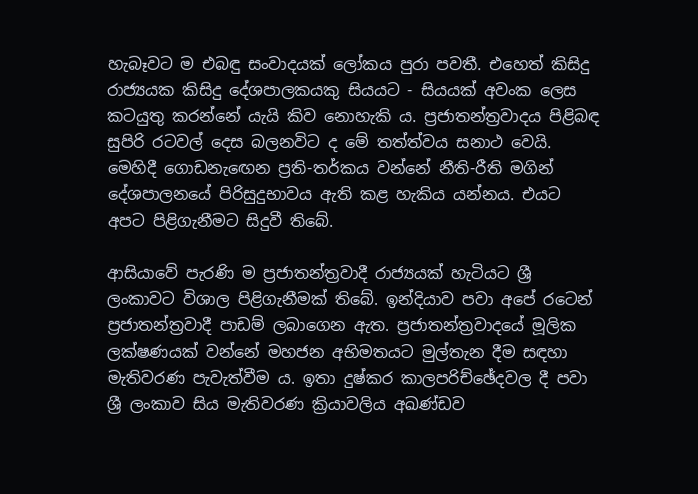හැබෑවට ම එබඳු සංවාදයක් ලෝකය පුරා පවතී. එහෙත් කිසිදු රාජ්‍යයක කිසිදු දේශපාලකයකු සියයට - සියයක් අවංක ලෙස කටයුතු කරන්නේ යැයි කිව නොහැකි ය. ප්‍රජාතන්ත්‍රවාදය පිළිබඳ සුපිරි රටවල් දෙස බලනවිට ද මේ තත්ත්වය සනාථ වෙයි. මෙහිදී ගොඩනැ‍ඟෙන ප්‍රති-තර්කය වන්නේ නීති-රීති මගින් දේශපාලනයේ පිරිසුදුභාවය ඇති කළ හැකිය යන්නය. එයට අපට පිළිගැනීමට සිදුවී තිබේ.

ආසිය‍ාවේ පැරණි ම ප්‍රජාතන්ත්‍රවාදී රාජ්‍යයක් හැටියට ශ්‍රී ලංකාවට විශාල පිළිගැනීමක් තිබේ. ඉන්දියාව පවා අපේ රටෙන් ප්‍රජාතන්ත්‍රවාදී පාඩම් ලබාගෙන ඇත. ප්‍රජාතන්ත්‍රවාදයේ මූලික ලක්ෂණයක් වන්නේ මහජන අභිමතයට මුල්තැන දීම සඳහා මැතිවරණ පැවැත්වීම ය. ඉතා දුෂ්කර කාලපරිච්ඡේදවල දී පවා ශ්‍රී ලංකාව සිය මැතිවරණ ක්‍රියාවලිය අඛණ්ඩව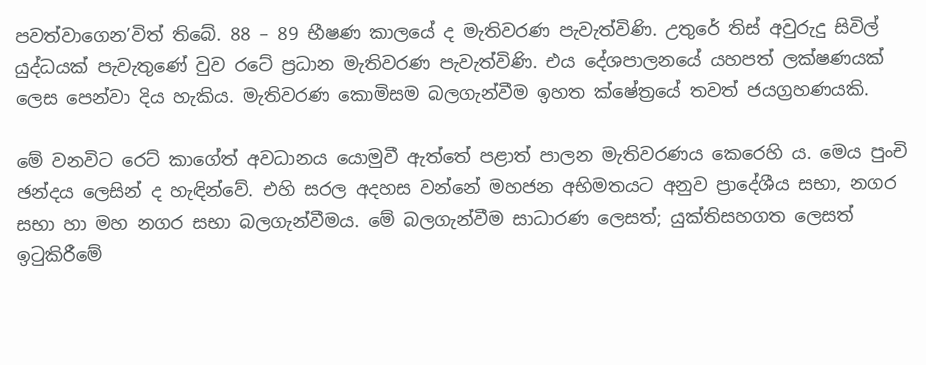පවත්වාගෙන’විත් තිබේ. 88 – 89 භීෂණ කාලයේ ද මැතිවරණ පැවැත්විණි. උතුරේ තිස් අවුරුදු සිවිල් යුද්ධයක් පැවැතුණේ වුව රටේ ප්‍රධාන මැතිවරණ පැවැත්විණි. එය දේශපාලනයේ යහපත් ලක්ෂණයක් ලෙස පෙන්වා දිය හැකිය. මැතිවරණ කොමිසම බලගැන්වීම ඉහත ක්ෂේත්‍රයේ තවත් ජයග්‍රහණයකි.

මේ වනවිට ර‍ෙට් කාගේත් අවධානය යොමුවී ඇත්තේ පළාත් පාලන මැතිවරණය කෙරෙහි ය. මෙය පුංචි ඡන්දය ලෙසින් ද හැඳින්වේ. එහි සරල අදහස වන්නේ මහජන අභිමතයට අනුව ප්‍රාදේශීය සභා, නගර සභා හා මහ නගර සභා බලගැන්වීමය. මේ බලගැන්වීම සාධාරණ ලෙසත්; යුක්තිසහගත ලෙසත් ඉටුකිරීමේ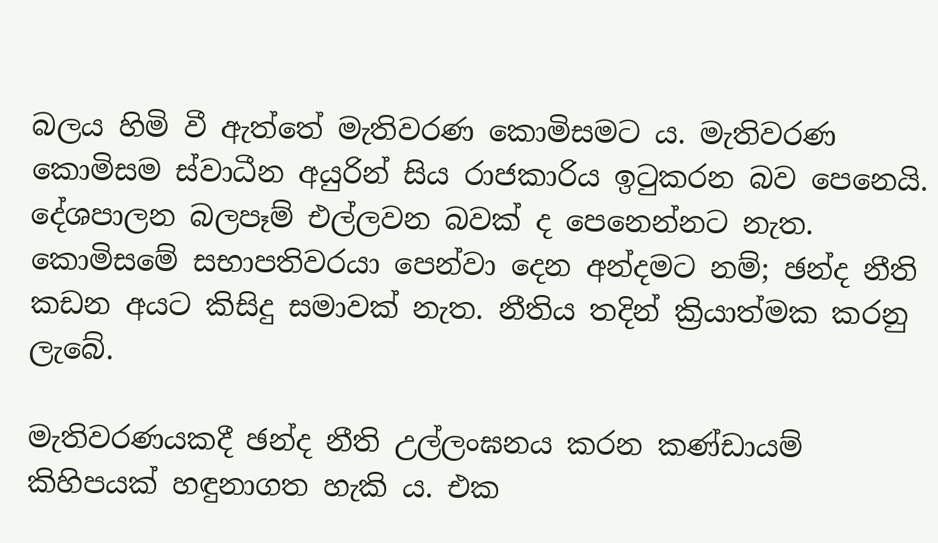බලය හිමි වී ඇත්තේ මැතිවරණ කොමිසමට ය. මැතිවරණ කොමිසම ස්වාධීන අයුරින් සිය රාජකාරිය ඉටුකරන බව පෙනෙයි. දේශපාලන බලපෑම් එල්ලවන බවක් ද පෙනෙන්නට නැත. කොමිසමේ සභාපතිවරයා පෙන්වා දෙන අන්දමට නම්; ඡන්ද නීති කඩන අයට කිසිදු සමාවක් නැත. නීතිය තදින් ක්‍රියාත්මක කරනු ලැබේ.

මැතිවරණ‍යකදී ඡන්ද නීති උල්ලංඝනය කරන කණ්ඩායම් කිහිපයක් හඳුනාගත හැකි ය. එක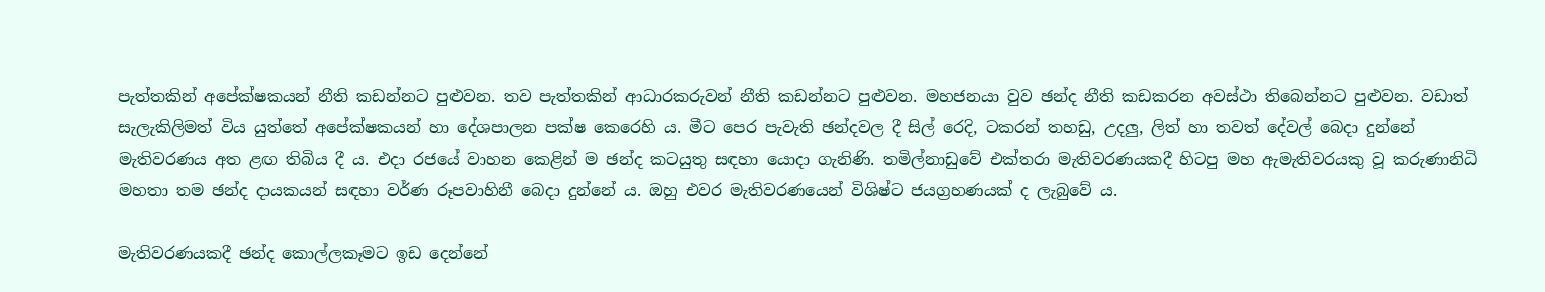පැත්තකින් අපේක්ෂකයන් නීති කඩන්නට පුළුවන. තව පැත්තකින් ආධාරකරුවන් නීති කඩන්නට පුළුවන. මහජනයා වුව ඡන්ද නීති කඩකරන අවස්ථා තිබෙන්නට පුළුවන. වඩාත් සැලැකිලිමත් විය යුත්තේ අපේක්ෂකයන් හා දේශපාලන පක්ෂ කෙරෙහි ය. මීට පෙර පැවැති ඡන්දවල දී සිල් රෙදි, ටකරන් තහඩු, උදලු, ලිත් හා තවත් දේවල් බෙදා දුන්නේ මැතිවරණය අත ළඟ තිබිය දී ය. එදා රජයේ වාහන කෙළින් ම ඡන්ද කටයුතු සඳහා යොදා ගැනිණි. තමිල්නාඩුවේ එක්තරා මැතිවරණයකදී හිටපු මහ ඇමැතිවරයකු වූ කරුණානිධි මහතා තම ඡන්ද දායකයන් සඳහා වර්ණ රූපවාහිනී බෙදා දුන්නේ ය. ඔහු එවර මැතිවරණයෙන් විශිෂ්ට ජයග්‍රහණයක් ද ලැබුවේ ය.

මැතිවරණයකදී ඡන්ද කොල්ලකෑමට ඉඩ දෙන්නේ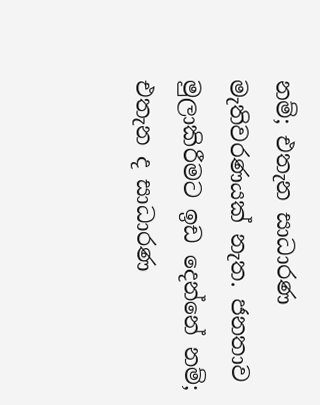නම්; එතැන සාධාරණ මැතිවරණයක් නැත. ජනතාව මුලාකිරීමට ඉඩ දෙන්නේ නම්; එතැන ද සාධාරණ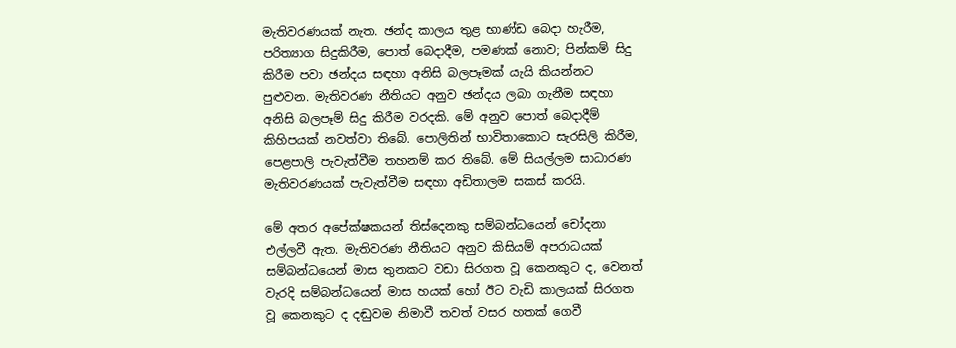මැතිවරණයක් නැත. ඡන්ද කාලය තුළ භාණ්ඩ බෙදා හැරීම, පරිත්‍යාග සිදුකිරීම, පොත් බෙදාදීම, පමණක් නොව; පින්කම් සිදු කිරීම පවා ඡන්දය සඳහා අනිසි බලපෑමක් යැයි කියන්නට පුළුවන. මැතිවරණ නීතියට අනුව ඡන්දය ලබා ගැනීම සඳහා අනිසි බලපෑම් සිදු කිරීම වරදකි. මේ අනුව පොත් බෙදාදීම් කිහිපයක් නවත්වා තිබේ. පොලිතින් භාවිතාකොට සැරසිලි කිරීම, පෙළපාලි පැවැත්වීම තහනම් කර තිබේ. මේ සියල්ලම සාධාරණ මැතිවරණයක් පැවැත්වීම සඳහා අඩිතාලම සකස් කරයි.

මේ අතර අපේක්ෂකයන් තිස්දෙනකු සම්බන්ධයෙන් චෝදනා එල්ලවී ඇත. මැතිවරණ නීතියට අනුව කිසියම් අපරාධයක් සම්බන්ධයෙන් මාස තුනකට වඩා සිරගත වූ කෙනකුට ද, වෙනත් වැරදි සම්බන්ධයෙන් මාස හයක් හෝ ඊට වැඩි කාලයක් සිරගත වූ කෙනකුට ද දඬුවම නිමාවී තවත් වසර හතක් ගෙවී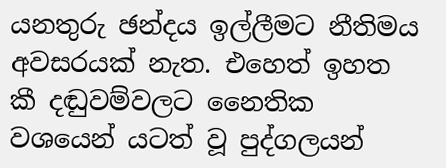යනතුරු ඡන්දය ඉල්ලීමට නීතිමය අවසරයක් නැත. එහෙත් ඉහත කී දඬුවම්වලට නෛතික වශයෙන් යටත් වූ පුද්ගලයන්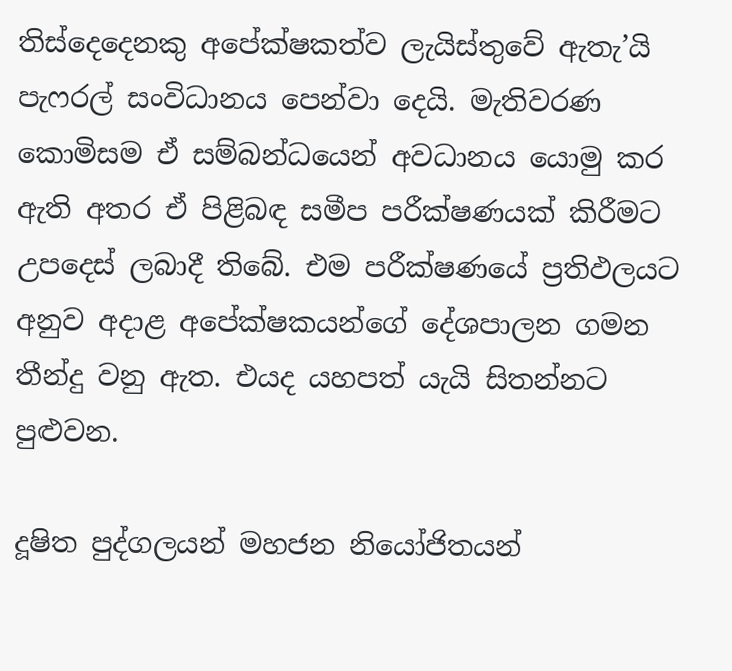තිස්දෙදෙනකු අපේක්ෂකත්ව ලැයිස්තුවේ ඇතැ’යි පැෆරල් සංවිධානය පෙන්වා දෙයි. මැතිවරණ කොමිසම ඒ සම්බන්ධයෙන් අවධානය යොමු කර ඇති අතර ඒ පිළිබඳ සමීප පරීක්ෂණයක් කිරීමට උපදෙස් ලබාදී තිබේ. එම පරීක්ෂණයේ ප්‍රතිඵලයට අනුව අදාළ අපේක්ෂකයන්ගේ දේශපාලන ගමන තීන්දු වනු ඇත. එයද යහපත් යැයි සිතන්නට පුළුවන.

දූෂිත පුද්ගලයන් මහජන නියෝජිතයන්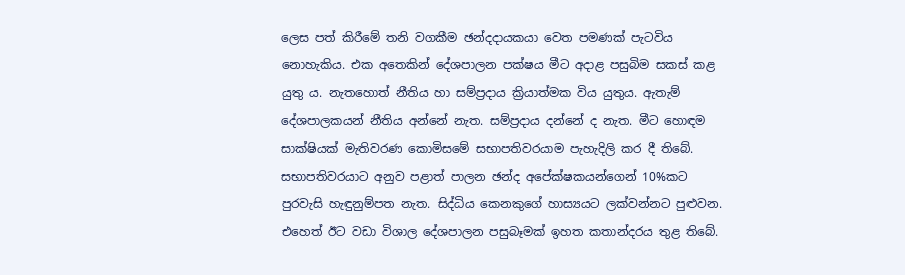ලෙස පත් කිරීමේ තනි වගකීම ඡන්දදායකයා වෙත පමණක් පැටවිය නොහැකිය. එක අතෙකින් දේශපාලන පක්ෂය මීට අදාළ පසුබිම සකස් කළ යුතු ය. නැතහොත් නීතිය හා සම්ප්‍රදාය ක්‍රියාත්මක විය යුතුය. ඇතැම් දේශපාලකයන් නීතිය අන්නේ නැත. සම්ප්‍රදාය දන්නේ ද නැත. මීට හොඳම සාක්ෂියක් මැතිවරණ කොමිසමේ සභාපතිවරයාම පැහැදිලි කර දී තිබේ. සභාපතිවරයාට අනුව පළාත් පාලන ඡන්ද අපේක්ෂකයන්ගෙන් 10%කට පුරවැසි හැඳුනුම්පත නැත. සිද්ධිය කෙනකුගේ හාස්‍යයට ලක්වන්නට පුළුවන. එහෙත් ඊට වඩා විශාල දේශපාලන පසුබෑමක් ඉහත කතාන්දරය තුළ තිබේ.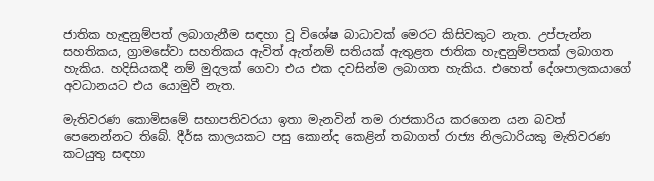ජාතික හැඳුනුම්පත් ලබාගැනීම සඳහා වූ විශේෂ බාධාවක් මෙරට කිසිවකුට නැත. උප්පැන්න සහතිකය, ග්‍රාමසේවා සහතිකය ඇවිත් ඇත්නම් සතියක් ඇතුළත ජාතික හැඳුනුම්පතක් ලබාගත හැකිය. හදිසියකදී නම් මුදලක් ගෙවා එය එක දවසින්ම ලබාගත හැකිය. එහෙත් දේශපාලකයාගේ අවධානයට එය යොමුවී නැත.

මැතිවරණ කොමිසමේ සභාපතිවරයා ඉතා මැනවින් තම රාජකාරිය කරගෙන යන බවත් පෙනෙන්නට තිබේ. දීර්ඝ කාලයකට පසු කොන්ද කෙළින් තබාගත් රාජ්‍ය නිලධාරියකු මැතිවරණ කටයුතු සඳහා‍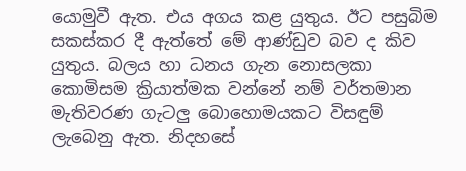යොමුවී ඇත. එය අගය කළ යුතුය. ඊට පසුබිම සකස්කර දී ඇත්තේ මේ ආණ්ඩුව බව ද කිව යුතුය. බලය හා ධනය ගැන නොසලකා කොමිසම ක්‍රියාත්මක වන්නේ නම් වර්තමාන මැතිවරණ ගැටලු බොහොමයකට විසඳුම් ලැබෙනු ඇත. නිදහසේ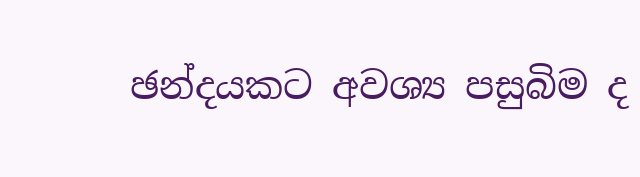ඡන්දයකට අවශ්‍ය පසුබිම ද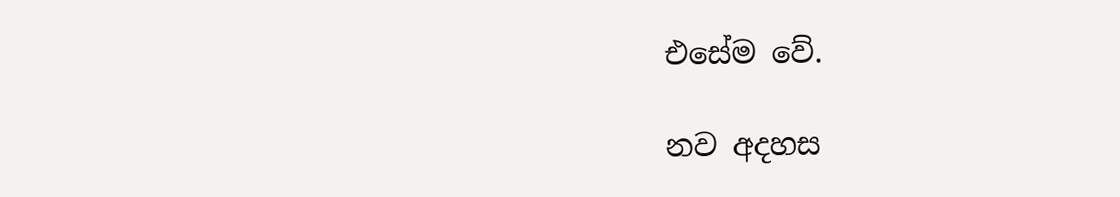එසේම වේ.

නව අදහස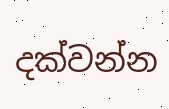දක්වන්න